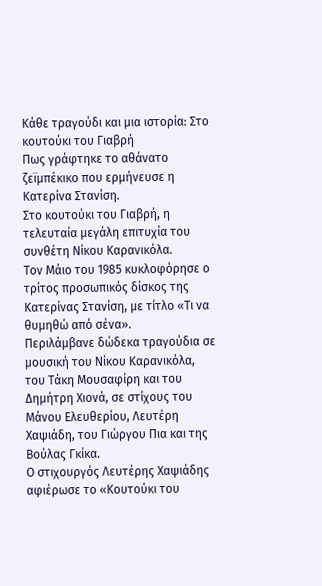Κάθε τραγούδι και μια ιστορία: Στο κουτούκι του Γιαβρή
Πως γράφτηκε το αθάνατο ζεϊμπέκικο που ερμήνευσε η Κατερίνα Στανίση.
Στο κουτούκι του Γιαβρή, η τελευταία μεγάλη επιτυχία του συνθέτη Νίκου Καρανικόλα.
Τον Μάιο του 1985 κυκλοφόρησε ο τρίτος προσωπικός δίσκος της Κατερίνας Στανίση, με τίτλο «Τι να θυμηθώ από σένα».
Περιλάμβανε δώδεκα τραγούδια σε μουσική του Νίκου Καρανικόλα, του Τάκη Μουσαφίρη και του Δημήτρη Χιονά, σε στίχους του Μάνου Ελευθερίου, Λευτέρη Χαψιάδη, του Γιώργου Πια και της Βούλας Γκίκα.
Ο στιχουργός Λευτέρης Χαψιάδης αφιέρωσε το «Κουτούκι του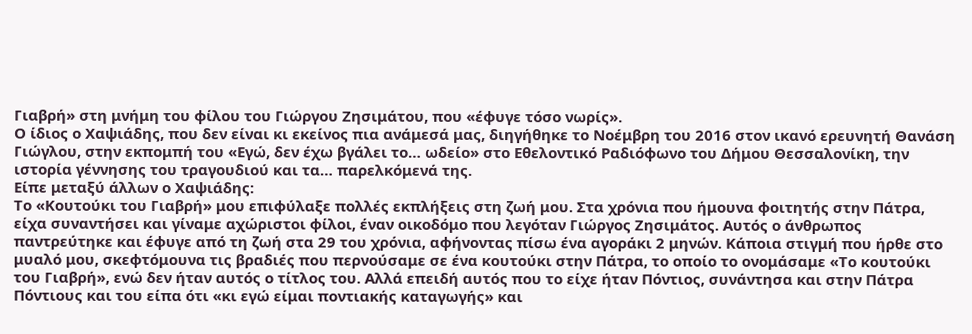Γιαβρή» στη μνήμη του φίλου του Γιώργου Ζησιμάτου, που «έφυγε τόσο νωρίς».
Ο ίδιος ο Χαψιάδης, που δεν είναι κι εκείνος πια ανάμεσά μας, διηγήθηκε το Νοέμβρη του 2016 στον ικανό ερευνητή Θανάση Γιώγλου, στην εκπομπή του «Εγώ, δεν έχω βγάλει το… ωδείο» στο Εθελοντικό Ραδιόφωνο του Δήμου Θεσσαλονίκη, την ιστορία γέννησης του τραγουδιού και τα… παρελκόμενά της.
Είπε μεταξύ άλλων ο Χαψιάδης:
Το «Κουτούκι του Γιαβρή» μου επιφύλαξε πολλές εκπλήξεις στη ζωή μου. Στα χρόνια που ήμουνα φοιτητής στην Πάτρα, είχα συναντήσει και γίναμε αχώριστοι φίλοι, έναν οικοδόμο που λεγόταν Γιώργος Ζησιμάτος. Αυτός ο άνθρωπος παντρεύτηκε και έφυγε από τη ζωή στα 29 του χρόνια, αφήνοντας πίσω ένα αγοράκι 2 μηνών. Κάποια στιγμή που ήρθε στο μυαλό μου, σκεφτόμουνα τις βραδιές που περνούσαμε σε ένα κουτούκι στην Πάτρα, το οποίο το ονομάσαμε «Το κουτούκι του Γιαβρή», ενώ δεν ήταν αυτός ο τίτλος του. Αλλά επειδή αυτός που το είχε ήταν Πόντιος, συνάντησα και στην Πάτρα Πόντιους και του είπα ότι «κι εγώ είμαι ποντιακής καταγωγής» και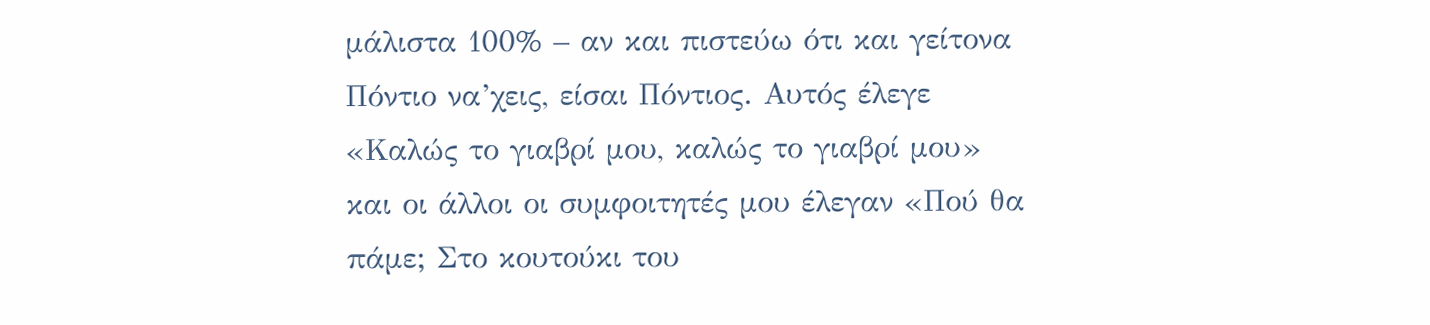μάλιστα 100% – αν και πιστεύω ότι και γείτονα Πόντιο να’χεις, είσαι Πόντιος. Αυτός έλεγε «Καλώς το γιαβρί μου, καλώς το γιαβρί μου» και οι άλλοι οι συμφοιτητές μου έλεγαν «Πού θα πάμε; Στο κουτούκι του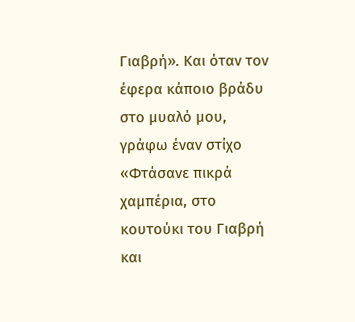Γιαβρή». Και όταν τον έφερα κάποιο βράδυ στο μυαλό μου, γράφω έναν στίχο «Φτάσανε πικρά χαμπέρια, στο κουτούκι του Γιαβρή και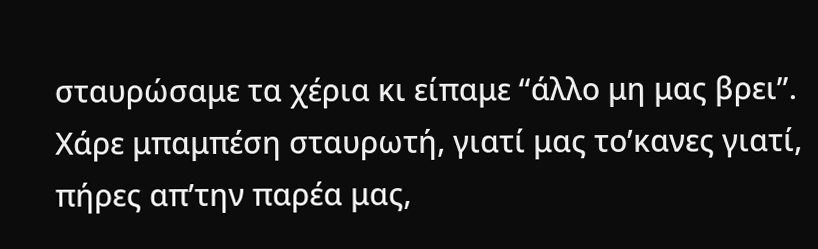σταυρώσαμε τα χέρια κι είπαμε “άλλο μη μας βρει”. Χάρε μπαμπέση σταυρωτή, γιατί μας το’κανες γιατί, πήρες απ’την παρέα μας,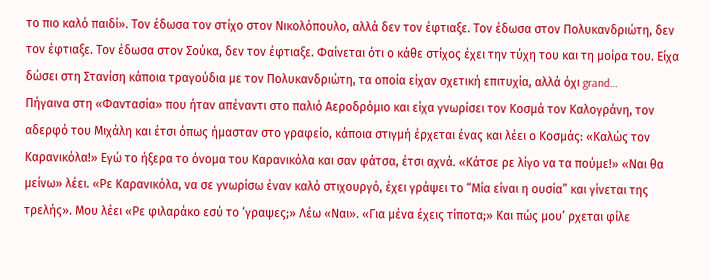το πιο καλό παιδί». Τον έδωσα τον στίχο στον Νικολόπουλο, αλλά δεν τον έφτιαξε. Τον έδωσα στον Πολυκανδριώτη, δεν τον έφτιαξε. Τον έδωσα στον Σούκα, δεν τον έφτιαξε. Φαίνεται ότι ο κάθε στίχος έχει την τύχη του και τη μοίρα του. Είχα δώσει στη Στανίση κάποια τραγούδια με τον Πολυκανδριώτη, τα οποία είχαν σχετική επιτυχία, αλλά όχι grand…
Πήγαινα στη «Φαντασία» που ήταν απέναντι στο παλιό Αεροδρόμιο και είχα γνωρίσει τον Κοσμά τον Καλογράνη, τον αδερφό του Μιχάλη και έτσι όπως ήμασταν στο γραφείο, κάποια στιγμή έρχεται ένας και λέει ο Κοσμάς: «Καλώς τον Καρανικόλα!» Εγώ το ήξερα το όνομα του Καρανικόλα και σαν φάτσα, έτσι αχνά. «Κάτσε ρε λίγο να τα πούμε!» «Ναι θα μείνω» λέει. «Ρε Καρανικόλα, να σε γνωρίσω έναν καλό στιχουργό, έχει γράψει το “Μία είναι η ουσία” και γίνεται της τρελής». Μου λέει «Ρε φιλαράκο εσύ το ‘γραψες;» Λέω «Ναι». «Για μένα έχεις τίποτα;» Και πώς μου’ ρχεται φίλε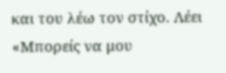και του λέω τον στίχο. Λέει «Μπορείς να μου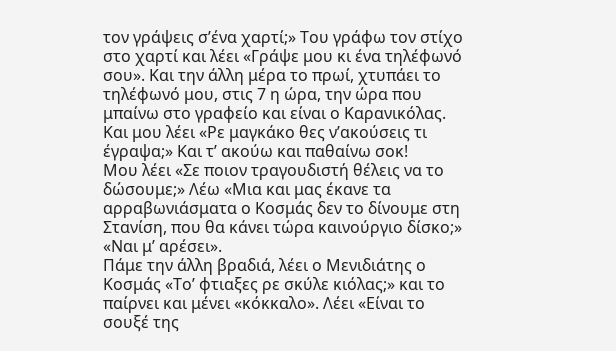τον γράψεις σ’ένα χαρτί;» Του γράφω τον στίχο στο χαρτί και λέει «Γράψε μου κι ένα τηλέφωνό σου». Και την άλλη μέρα το πρωί, χτυπάει το τηλέφωνό μου, στις 7 η ώρα, την ώρα που μπαίνω στο γραφείο και είναι ο Καρανικόλας. Και μου λέει «Ρε μαγκάκο θες ν’ακούσεις τι έγραψα;» Και τ’ ακούω και παθαίνω σοκ!
Μου λέει «Σε ποιον τραγουδιστή θέλεις να το δώσουμε;» Λέω «Μια και μας έκανε τα αρραβωνιάσματα ο Κοσμάς δεν το δίνουμε στη Στανίση, που θα κάνει τώρα καινούργιο δίσκο;» «Ναι μ’ αρέσει».
Πάμε την άλλη βραδιά, λέει ο Μενιδιάτης ο Κοσμάς «Το’ φτιαξες ρε σκύλε κιόλας;» και το παίρνει και μένει «κόκκαλο». Λέει «Είναι το σουξέ της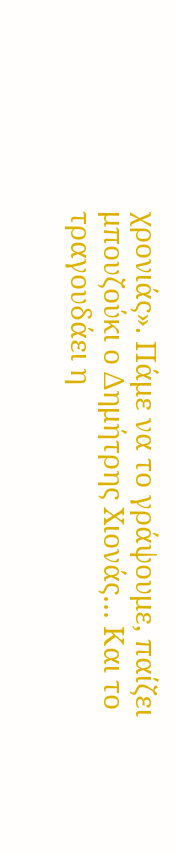χρονιάς». Πάμε να το γράψουμε, παίζει μπουζούκι ο Δημήτρης Χιονάς… Και το τραγουδάει η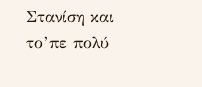Στανίση και το’πε πολύ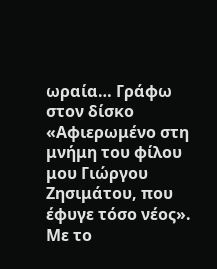ωραία… Γράφω στον δίσκο «Αφιερωμένο στη μνήμη του φίλου μου Γιώργου Ζησιμάτου, που έφυγε τόσο νέος». Με το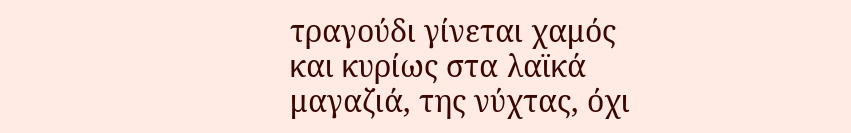τραγούδι γίνεται χαμός και κυρίως στα λαϊκά μαγαζιά, της νύχτας, όχι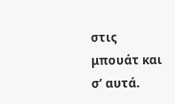στις μπουάτ και σ’ αυτά.